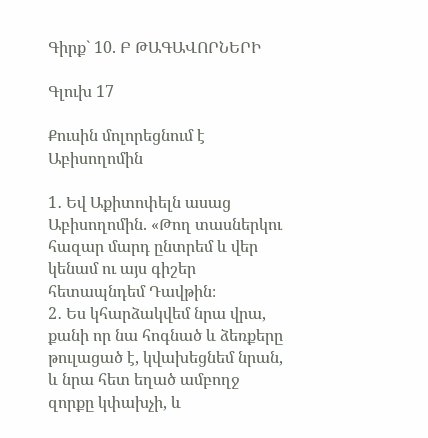Գիրք` 10. Բ ԹԱԳԱՎՈՐՆԵՐԻ

Գլուխ 17

Քուսին մոլորեցնում է Աբիսողոմին

1․ Եվ Աքիտոփելն ասաց Աբիսողոմին. «Թող տասներկու հազար մարդ ընտրեմ և վեր կենամ ու այս գիշեր հետապնդեմ Դավթին։
2․ Ես կհարձակվեմ նրա վրա, քանի որ նա հոգնած և ձեռքերը թուլացած է, կվախեցնեմ նրան, և նրա հետ եղած ամբողջ զորքը կփախչի, և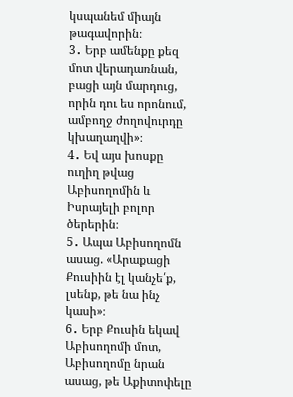կսպանեմ միայն թագավորին։
3․ Երբ ամենքը քեզ մոտ վերադառնան, բացի այն մարդուց, որին դու ես որոնում, ամբողջ ժողովուրդը կխաղաղվի»։
4․ Եվ այս խոսքը ուղիղ թվաց Աբիսողոմին և Իսրայելի բոլոր ծերերին։
5․ Ապա Աբիսողոմն ասաց. «Արաքացի Քուսիին էլ կանչե՛ք, լսենք, թե նա ինչ կասի»։
6․ Երբ Քուսին եկավ Աբիսողոմի մոտ, Աբիսողոմը նրան ասաց, թե Աքիտոփելը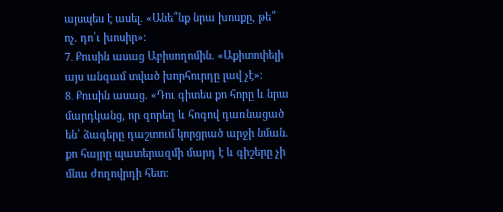այսպես է ասել. «Անե՞նք նրա խոսքը, թե՞ ոչ. դո՛ւ խոսիր»։
7․ Քուսին ասաց Աբիսողոմին. «Աքիտոփելի այս անգամ տված խորհուրդը լավ չէ»։
8․ Քուսին ասաց. «Դու գիտես քո հորը և նրա մարդկանց, որ զորեղ և հոգով դառնացած են՝ ձագերը դաշտում կորցրած արջի նման. քո հայրը պատերազմի մարդ է և գիշերը չի մնա ժողովրդի հետ։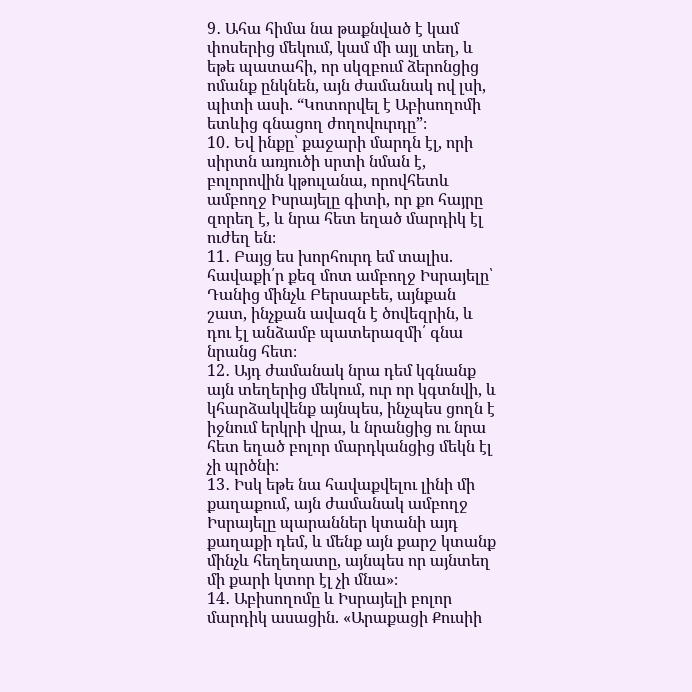9․ Ահա հիմա նա թաքնված է կամ փոսերից մեկում, կամ մի այլ տեղ, և եթե պատահի, որ սկզբում ձերոնցից ոմանք ընկնեն, այն ժամանակ ով լսի, պիտի ասի. “Կոտորվել է Աբիսողոմի ետևից գնացող ժողովուրդը”։
10․ Եվ ինքը՝ քաջարի մարդն էլ, որի սիրտն առյուծի սրտի նման է, բոլորովին կթուլանա, որովհետև ամբողջ Իսրայելը գիտի, որ քո հայրը զորեղ է, և նրա հետ եղած մարդիկ էլ ուժեղ են։
11․ Բայց ես խորհուրդ եմ տալիս. հավաքի՛ր քեզ մոտ ամբողջ Իսրայելը՝ Դանից մինչև Բերսաբեե, այնքան շատ, ինչքան ավազն է ծովեզրին, և դու էլ անձամբ պատերազմի՛ գնա նրանց հետ։
12․ Այդ ժամանակ նրա դեմ կգնանք այն տեղերից մեկում, ուր որ կգտնվի, և կհարձակվենք այնպես, ինչպես ցողն է իջնում երկրի վրա, և նրանցից ու նրա հետ եղած բոլոր մարդկանցից մեկն էլ չի պրծնի։
13․ Իսկ եթե նա հավաքվելու լինի մի քաղաքում, այն ժամանակ ամբողջ Իսրայելը պարաններ կտանի այդ քաղաքի դեմ, և մենք այն քարշ կտանք մինչև հեղեղատը, այնպես որ այնտեղ մի քարի կտոր էլ չի մնա»։
14․ Աբիսողոմը և Իսրայելի բոլոր մարդիկ ասացին. «Արաքացի Քուսիի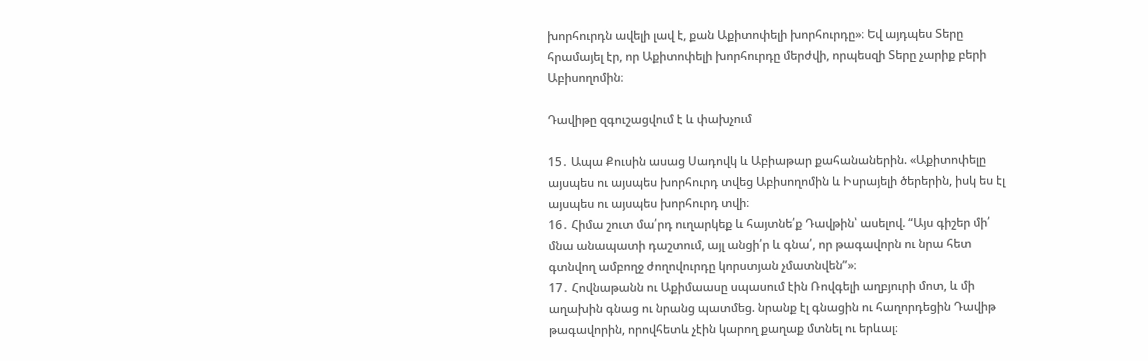խորհուրդն ավելի լավ է, քան Աքիտոփելի խորհուրդը»։ Եվ այդպես Տերը հրամայել էր, որ Աքիտոփելի խորհուրդը մերժվի, որպեսզի Տերը չարիք բերի Աբիսողոմին։

Դավիթը զգուշացվում է և փախչում

15․ Ապա Քուսին ասաց Սադովկ և Աբիաթար քահանաներին. «Աքիտոփելը այսպես ու այսպես խորհուրդ տվեց Աբիսողոմին և Իսրայելի ծերերին, իսկ ես էլ այսպես ու այսպես խորհուրդ տվի։
16․ Հիմա շուտ մա՛րդ ուղարկեք և հայտնե՛ք Դավթին՝ ասելով. “Այս գիշեր մի՛ մնա անապատի դաշտում, այլ անցի՛ր և գնա՛, որ թագավորն ու նրա հետ գտնվող ամբողջ ժողովուրդը կորստյան չմատնվեն”»։
17․ Հովնաթանն ու Աքիմաասը սպասում էին Ռովգելի աղբյուրի մոտ, և մի աղախին գնաց ու նրանց պատմեց. նրանք էլ գնացին ու հաղորդեցին Դավիթ թագավորին, որովհետև չէին կարող քաղաք մտնել ու երևալ։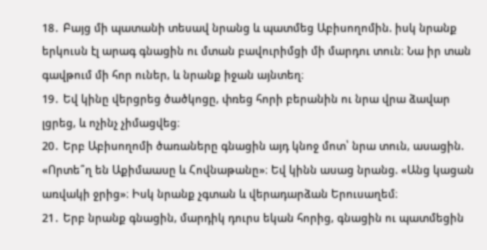18․ Բայց մի պատանի տեսավ նրանց և պատմեց Աբիսողոմին. իսկ նրանք երկուսն էլ արագ գնացին ու մտան բավուրիմցի մի մարդու տուն։ Նա իր տան գավթում մի հոր ուներ, և նրանք իջան այնտեղ։
19․ Եվ կինը վերցրեց ծածկոցը, փռեց հորի բերանին ու նրա վրա ձավար լցրեց, և ոչինչ չիմացվեց։
20․ Երբ Աբիսողոմի ծառաները գնացին այդ կնոջ մոտ՝ նրա տուն, ասացին. «Որտե՞ղ են Աքիմաասը և Հովնաթանը»։ Եվ կինն ասաց նրանց. «Անց կացան առվակի ջրից»։ Իսկ նրանք չգտան և վերադարձան Երուսաղեմ։
21․ Երբ նրանք գնացին, մարդիկ դուրս եկան հորից, գնացին ու պատմեցին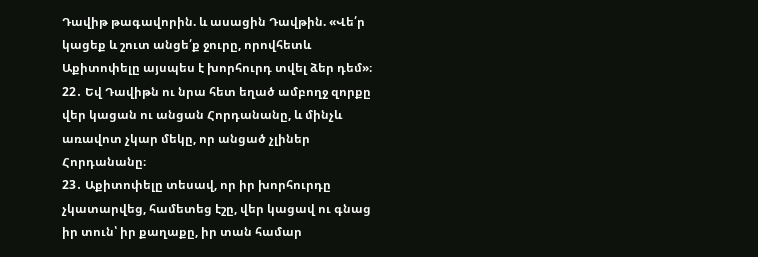Դավիթ թագավորին. և ասացին Դավթին. «Վե՛ր կացեք և շուտ անցե՛ք ջուրը, որովհետև Աքիտոփելը այսպես է խորհուրդ տվել ձեր դեմ»։
22․ Եվ Դավիթն ու նրա հետ եղած ամբողջ զորքը վեր կացան ու անցան Հորդանանը, և մինչև առավոտ չկար մեկը, որ անցած չլիներ Հորդանանը։
23․ Աքիտոփելը տեսավ, որ իր խորհուրդը չկատարվեց, համետեց էշը, վեր կացավ ու գնաց իր տուն՝ իր քաղաքը, իր տան համար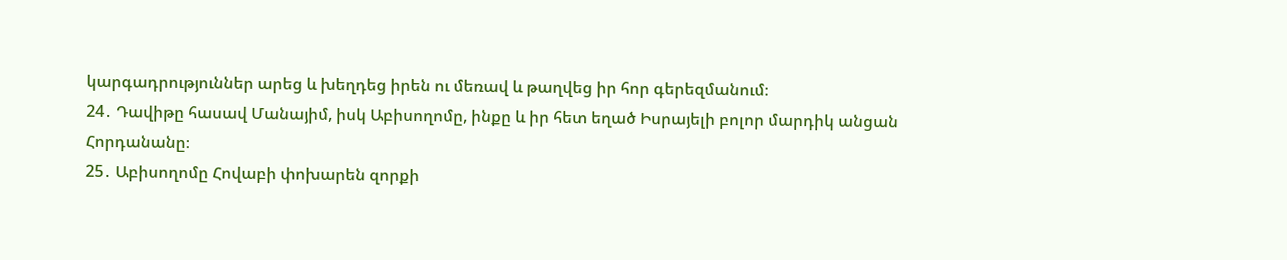կարգադրություններ արեց և խեղդեց իրեն ու մեռավ և թաղվեց իր հոր գերեզմանում։
24․ Դավիթը հասավ Մանայիմ, իսկ Աբիսողոմը, ինքը և իր հետ եղած Իսրայելի բոլոր մարդիկ անցան Հորդանանը։
25․ Աբիսողոմը Հովաբի փոխարեն զորքի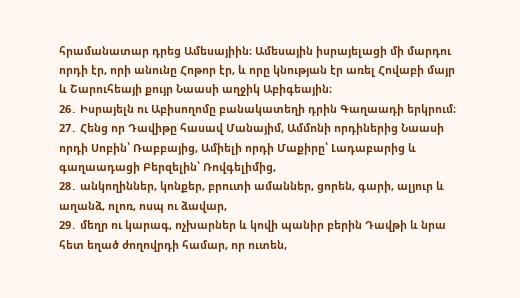հրամանատար դրեց Ամեսայիին։ Ամեսային իսրայելացի մի մարդու որդի էր, որի անունը Հոթոր էր, և որը կնության էր առել Հովաբի մայր և Շարուհեայի քույր Նաասի աղջիկ Աբիգեային։
26․ Իսրայելն ու Աբիսողոմը բանակատեղի դրին Գաղաադի երկրում։
27․ Հենց որ Դավիթը հասավ Մանայիմ, Ամմոնի որդիներից Նաասի որդի Սոբին՝ Ռաբբայից, Ամիելի որդի Մաքիրը՝ Լադաբարից և գաղաադացի Բերզելին՝ Ռովգելիմից,
28․ անկողիններ, կոնքեր, բրուտի ամաններ, ցորեն, գարի, ալյուր և աղանձ, ոլոռ, ոսպ ու ձավար,
29․ մեղր ու կարագ, ոչխարներ և կովի պանիր բերին Դավթի և նրա հետ եղած ժողովրդի համար, որ ուտեն,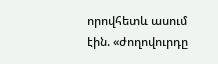որովհետև ասում էին. «ժողովուրդը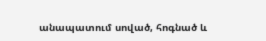անապատում սոված, հոգնած և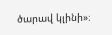ծարավ կլինի»։